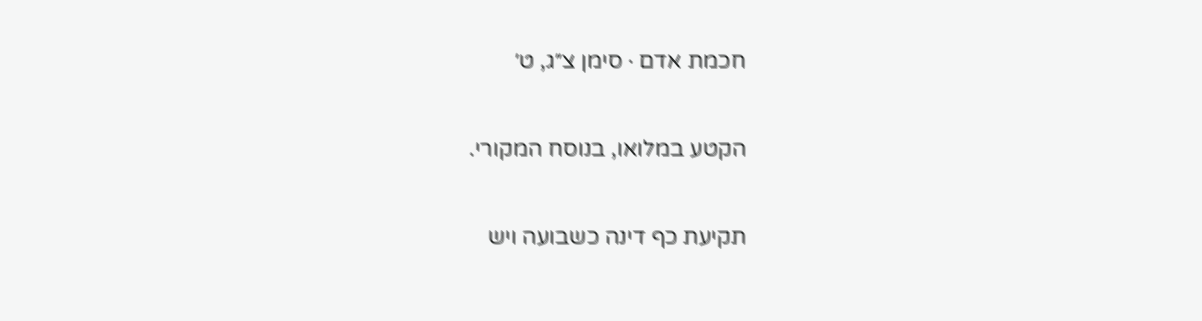חכמת אדם · סימן צ״ג, ט׳

הקטע במלואו, בנוסח המקורי.

תקיעת כף דינה כשבועה ויש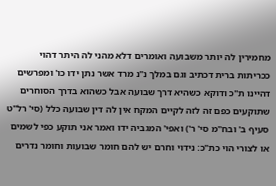מחמירין לה יותר משבועה ואומרים דלא מהני לה היתר דהוי ככריתות ברית דכתיב וגם במלך נ"נ מרד אשר נתן ידו כו' ומפרשים דהיינו ת"כ ודוקא כשהיא דרך שבועה אבל כשהוא בדרך הסוחרים שתוקעים כפם זה לזה לקיים המקח אין לה דין שבועה כלל (סי' רל"ט סעיף ב' ובח"מ סי' ר') ואפי' המגביה ידו ואמר אני תוקע כפי לשמים או לצורי הוי כת"כ: נידוי וחרם יש להם חומר שבועות וחומר נדרים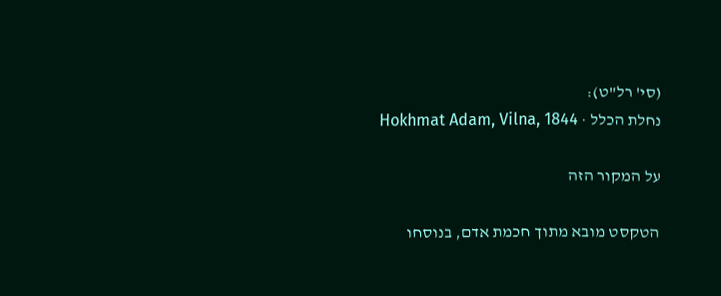(סי' רל"ט):
נחלת הכלל · Hokhmat Adam, Vilna, 1844

על המקור הזה

הטקסט מובא מתוך חכמת אדם, בנוסחו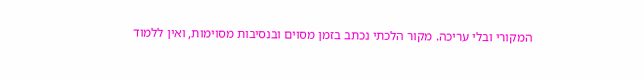המקורי ובלי עריכה. מקור הלכתי נכתב בזמן מסוים ובנסיבות מסוימות, ואין ללמוד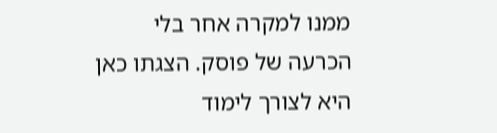ממנו למקרה אחר בלי הכרעה של פוסק. הצגתו כאן היא לצורך לימוד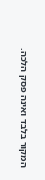המקור בלבד ואינה פסק הלכה.